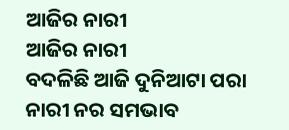ଆଜିର ନାରୀ
ଆଜିର ନାରୀ
ବଦଳିଛି ଆଜି ଦୁନିଆଟା ପରା
ନାରୀ ନର ସମଭାବ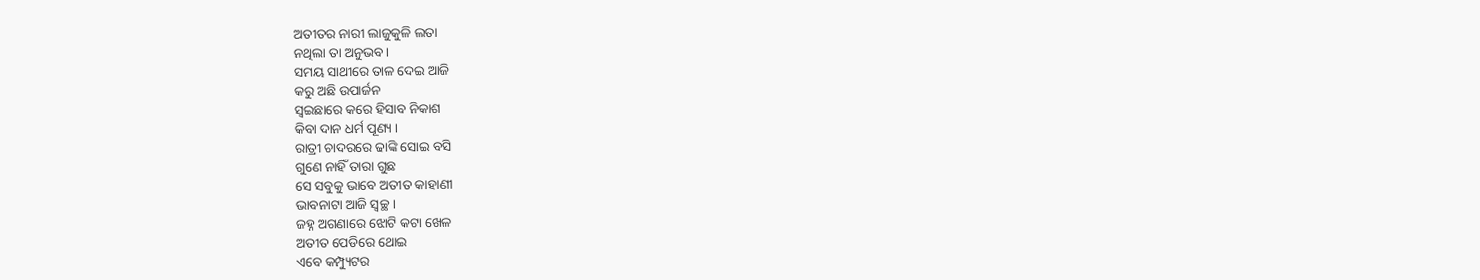ଅତୀତର ନାରୀ ଲାଜୁକୁଳି ଲତା
ନଥିଲା ତା ଅନୁଭବ ।
ସମୟ ସାଥୀରେ ତାଳ ଦେଇ ଆଜି
କରୁ ଅଛି ଉପାର୍ଜନ
ସ୍ବଇଛାରେ କରେ ହିସାବ ନିକାଶ
କିବା ଦାନ ଧର୍ମ ପୂଣ୍ୟ ।
ରାତ୍ରୀ ଚାଦରରେ ଢାଙ୍କି ସୋଇ ବସି
ଗୁଣେ ନାହିଁ ତାରା ଗୁଛ
ସେ ସବୁକୁ ଭାବେ ଅତୀତ କାହାଣୀ
ଭାବନାଟା ଆଜି ସ୍ବଚ୍ଛ ।
ଜହ୍ନ ଅଗଣାରେ ଝୋଟି କଟା ଖେଳ
ଅତୀତ ପେଡିରେ ଥୋଇ
ଏବେ କମ୍ପ୍ୟୁଟର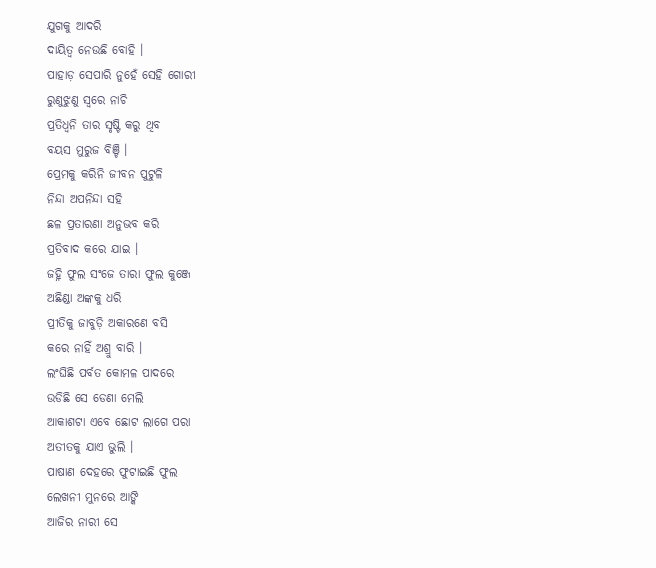ଯୁଗକୁ ଆଦରି
ଦାୟିତ୍ଵ ନେଉଛି ବୋହି ।
ପାହାଡ଼ ସେପାରି ନୁହେଁ ସେହି ଗୋରୀ
ରୁଣୁଝୁଣୁ ସ୍ବରେ ନାଚି
ପ୍ରତିଧ୍ୱନି ତାର ସୃଷ୍ଟି କରୁ ଥିବ
ବୟସ ମୁରୁଜ ବିଞ୍ଚି ।
ପ୍ରେମକୁ କରିନି ଜୀବନ ପୁଟୁଳି
ନିନ୍ଦା ଅପନିନ୍ଦା ସହି
ଛଳ ପ୍ରତାରଣା ଅନୁଭବ କରି
ପ୍ରତିବାଦ କରେ ଯାଇ ।
ଜହ୍ନି ଫୁଲ ସଂଜେ ତାରା ଫୁଲ କୁଞ୍ଜେ
ଅଛିଣ୍ଡା ଅଙ୍କକୁ ଧରି
ପ୍ରୀତିକୁ ଜାବୁଡ଼ି ଅକାରଣେ ବସି
କରେ ନାହିଁ ଅଶ୍ରୁ ବାରି ।
ଲଂଘିଛି ପର୍ବତ କୋମଳ ପାଦରେ
ଉଡିଛି ସେ ଡେଣା ମେଲି
ଆକାଶଟା ଏବେ ଛୋଟ ଲାଗେ ପରା
ଅତୀତକୁ ଯାଏ ଭୁଲି ।
ପାଷାଣ ଦେହରେ ଫୁଟାଇଛି ଫୁଲ
ଲେଖନୀ ମୁନରେ ଆଙ୍କି
ଆଜିର ନାରୀ ସେ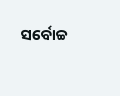ସର୍ବୋଚ୍ଚ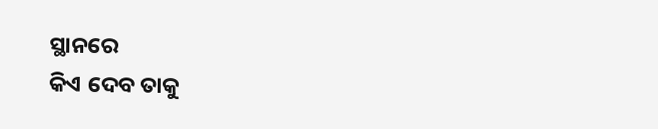ସ୍ଥାନରେ
କିଏ ଦେବ ତାକୁ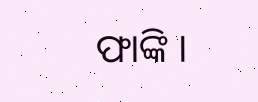ଫାଙ୍କି ।